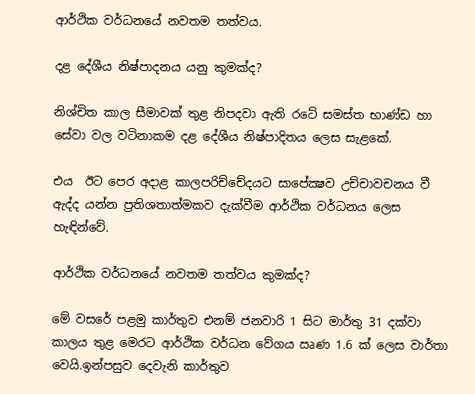ආර්ථික වර්ධනයේ නවතම තත්වය.

දළ දේශීය නිෂ්පාදනය යනු කුමක්ද?

නිශ්චිත කාල සීමාවක් තුළ නිපදවා ඇති රටේ සමස්ත භාණ්ඩ හා සේවා වල වටිනාකම දළ දේශීය නිෂ්පාදිතය ලෙස සැළකේ.

එය  ඊට පෙර අදාළ කාලපරිච්චේදයට සාපේක්‍ෂව උච්චාවචනය වී ඇද්ද යන්න ප්‍රතිශතාත්මකව දැක්වීම ආර්ථික වර්ධනය ලෙස හැඳින්වේ.

ආර්ථික වර්ධනයේ නවතම තත්වය කුමක්ද?

මේ වසරේ පළමු කාර්තුව එනම් ජනවාරි 1 සිට මාර්තු 31 දක්වා කාලය තුළ මෙරට ආර්ථික වර්ධන වේගය ඍණ 1.6 ක් ලෙස වාර්තා වෙයි.ඉන්පසුව දෙවැනි කාර්තුව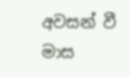අවසන් වී මාස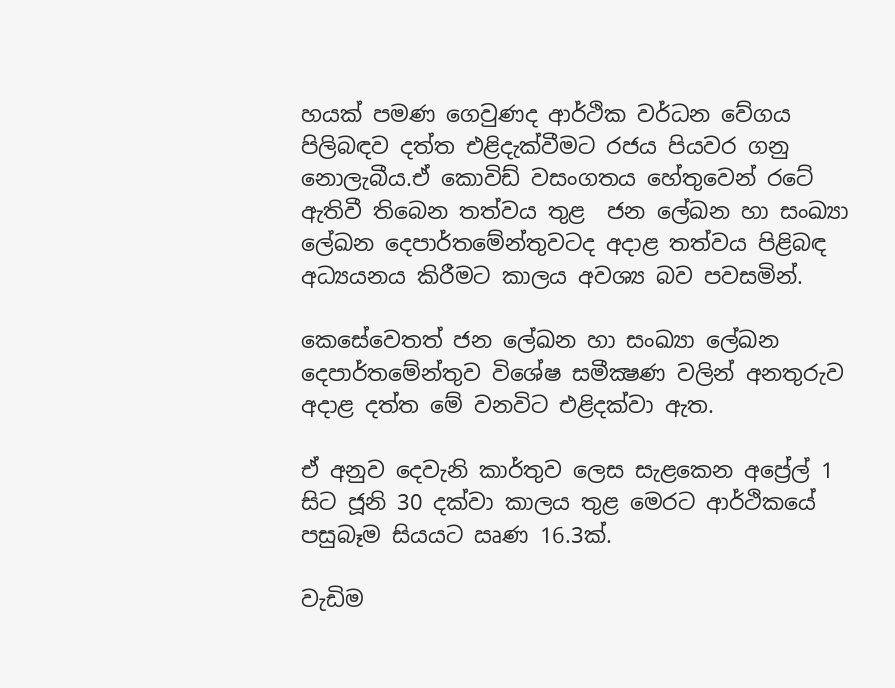හයක් පමණ ගෙවුණද ආර්ථික වර්ධන වේගය පිලිබඳව දත්ත එළිදැක්වීමට රජය පියවර ගනු නොලැබීය.ඒ කොවිඩ් වසංගතය හේතුවෙන් රටේ ඇතිවී තිබෙන තත්වය තුළ  ජන ලේඛන හා සංඛ්‍යා ලේඛන දෙපාර්තමේන්තුවටද අදාළ තත්වය පිළිබඳ අධ්‍යයනය කිරීමට කාලය අවශ්‍ය බව පවසමින්.

කෙසේවෙතත් ජන ලේඛන හා සංඛ්‍යා ලේඛන දෙපාර්තමේන්තුව විශේෂ සමීක්‍ෂණ වලින් අනතුරුව අදාළ දත්ත මේ වනවිට එළිදක්වා ඇත.

ඒ අනුව දෙවැනි කාර්තුව ලෙස සැළකෙන අප්‍රේල් 1 සිට ජූනි 30 දක්වා කාලය තුළ මෙරට ආර්ථිකයේ පසුබෑම සියයට ඍණ 16.3ක්.

වැඩිම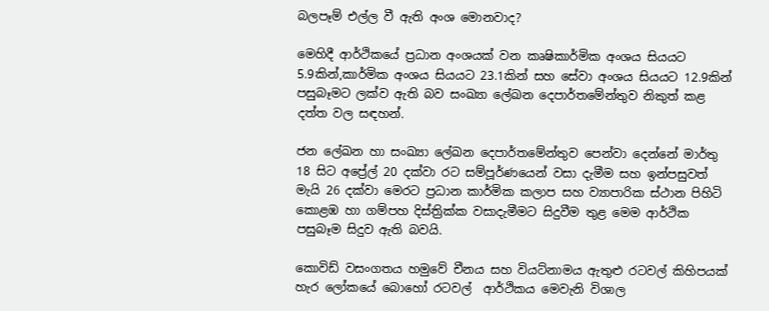බලපෑම් එල්ල වී ඇති අංශ මොනවාද?

මෙහිදී ආර්ථිකයේ ප්‍රධාන අංශයක් වන කෘෂිකාර්මික අංශය සියයට 5.9කින්,කාර්මික අංශය සියයට 23.1කින් සහ සේවා අංශය සියයට 12.9කින් පසුබෑමට ලක්ව ඇති බව සංඛ්‍යා ලේඛන දෙපාර්තමේන්තුව නිකුත් කළ  දත්ත වල සඳහන්.

ජන ලේඛන හා සංඛ්‍යා ලේඛන දෙපාර්තමේන්තුව පෙන්වා දෙන්නේ මාර්තු 18 සිට අප්‍රේල් 20 දක්වා රට සම්පූර්ණයෙන් වසා දැමීම සහ ඉන්පසුවත් මැයි 26 දක්වා මෙරට ප්‍රධාන කාර්මික කලාප සහ ව්‍යාපාරික ස්ථාන පිහිටි කොළඹ හා ගම්පහ දිස්ත්‍රික්ක වසාදැමීමට සිදුවීම තුළ මෙම ආර්ථික පසුබෑම සිදුව ඇති බවයි.

කොවිඩ් වසංගතය හමුවේ චීනය සහ වියට්නාමය ඇතුළු රටවල් කිහිපයක් හැර ලෝකයේ බොහෝ රටවල්  ආර්ථිකය මෙවැනි විශාල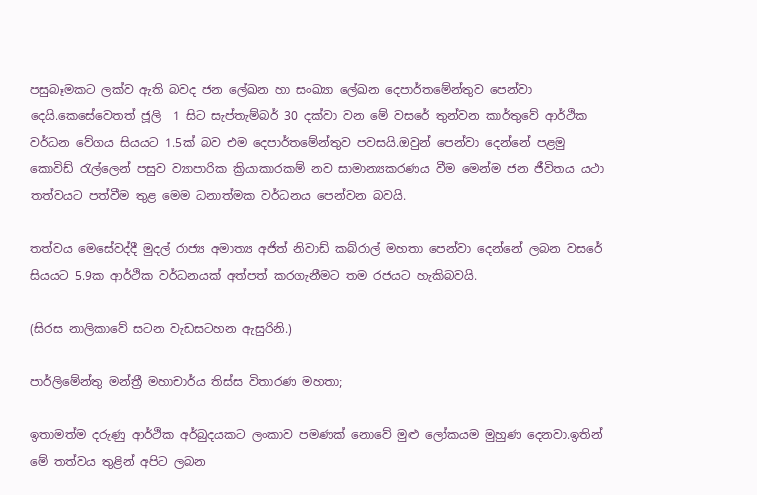පසුබෑමකට ලක්ව ඇති බවද ජන ලේඛන හා සංඛ්‍යා ලේඛන දෙපාර්තමේන්තුව පෙන්වා දෙයි.කෙසේවෙතත් ජූලි  1 සිට සැප්තැම්බර් 30 දක්වා වන මේ වසරේ තුන්වන කාර්තුවේ ආර්ථික වර්ධන වේගය සියයට 1.5ක් බව එම දෙපාර්තමේන්තුව පවසයි.ඔවුන් පෙන්වා දෙන්නේ පළමු කොවිඩ් රැල්ලෙන් පසුව ව්‍යාපාරික ක්‍රියාකාරකම් නව සාමාන්‍යකරණය වීම මෙන්ම ජන ජීවිතය යථා තත්වයට පත්වීම තුළ මෙම ධනාත්මක වර්ධනය පෙන්වන බවයි.

තත්වය මෙසේවද්දී මුදල් රාජ්‍ය අමාත්‍ය අජිත් නිවාඩ් කබ්රාල් මහතා පෙන්වා දෙන්නේ ලබන වසරේ සියයට 5.9ක ආර්ථික වර්ධනයක් අත්පත් කරගැනීමට තම රජයට හැකිබවයි.

(සිරස නාලිකාවේ සටන වැඩසටහන ඇසුරිනි.)

පාර්ලිමේන්තු මන්ත්‍රී මහාචාර්ය තිස්ස විතාරණ මහතා;

ඉතාමත්ම දරුණු ආර්ථික අර්බුදයකට ලංකාව පමණක් නොවේ මුළු ලෝකයම මුහුණ දෙනවා.ඉතින් මේ තත්වය තුළින් අපිට ලබන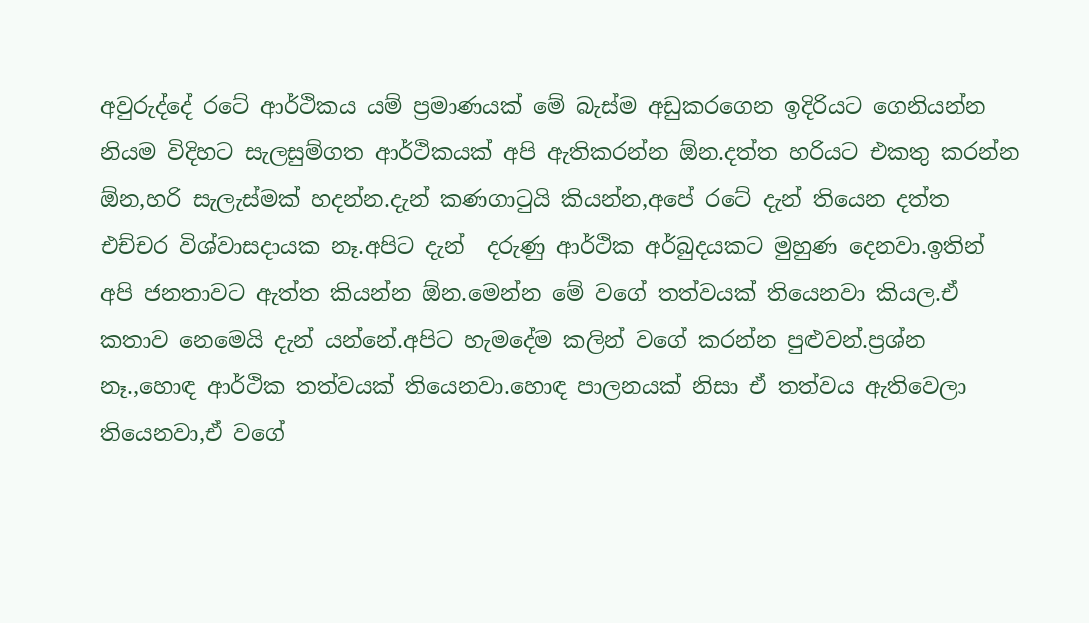අවුරුද්දේ රටේ ආර්ථිකය යම් ප්‍රමාණයක් මේ බැස්ම අඩුකරගෙන ඉදිරියට ගෙනියන්න නියම විදිහට සැලසුම්ගත ආර්ථිකයක් අපි ඇතිකරන්න ඕන.දත්ත හරියට එකතු කරන්න ඕන,හරි සැලැස්මක් හදන්න.දැන් කණගාටුයි කියන්න,අපේ රටේ දැන් තියෙන දත්ත එච්චර විශ්වාසදායක නෑ.අපිට දැන්  දරුණු ආර්ථික අර්බුදයකට මුහුණ දෙනවා.ඉතින් අපි ජනතාවට ඇත්ත කියන්න ඕන.මෙන්න මේ වගේ තත්වයක් තියෙනවා කියල.ඒ කතාව නෙමෙයි දැන් යන්නේ.අපිට හැමදේම කලින් වගේ කරන්න පුළුවන්.ප්‍රශ්න නෑ.,හොඳ ආර්ථික තත්වයක් තියෙනවා.හොඳ පාලනයක් නිසා ඒ තත්වය ඇතිවෙලා තියෙනවා,ඒ වගේ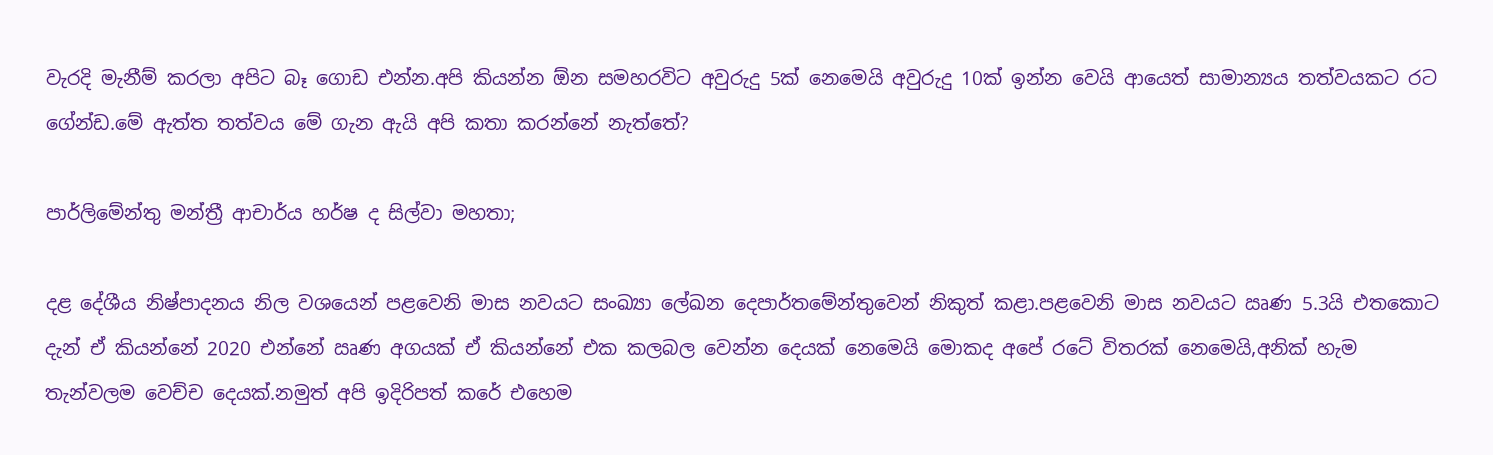වැරදි මැනීම් කරලා අපිට බෑ ගොඩ එන්න.අපි කියන්න ඕන සමහරවිට අවුරුදු 5ක් නෙමෙයි අවුරුදු 10ක් ඉන්න වෙයි ආයෙත් සාමාන්‍යය තත්වයකට රට ගේන්ඩ.මේ ඇත්ත තත්වය මේ ගැන ඇයි අපි කතා කරන්නේ නැත්තේ?

පාර්ලිමේන්තු මන්ත්‍රී ආචාර්ය හර්ෂ ද සිල්වා මහතා;

දළ දේශීය නිෂ්පාදනය නිල වශයෙන් පළවෙනි මාස නවයට සංඛ්‍යා ලේඛන දෙපාර්තමේන්තුවෙන් නිකුත් කළා.පළවෙනි මාස නවයට ඍණ 5.3යි එතකොට දැන් ඒ කියන්නේ 2020 එන්නේ ඍණ අගයක් ඒ කියන්නේ එක කලබල වෙන්න දෙයක් නෙමෙයි මොකද අපේ රටේ විතරක් නෙමෙයි,අනික් හැම තැන්වලම වෙච්ච දෙයක්.නමුත් අපි ඉදිරිපත් කරේ එහෙම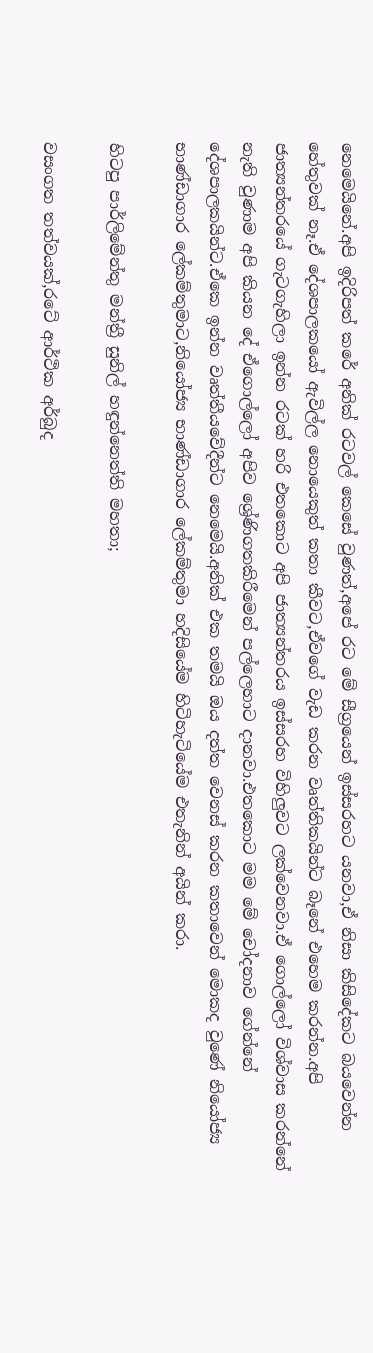නෙමෙයිනේ.අපි ඉදිරිපත් කරේ අනික් රටවල් කෙසේ වුණත්,අපේ රට මේ සීග්‍රයෙන් ඉස්සරහට යනවා,ඒ නිසා කිසිදේකට බයවෙන්න හේතුවක් නෑ.ඒ දේශපාලකයෝ ඇවිල්ල නොයෙකුත් කතා කීවට,ඒවගේ වැඩ කරන වෘත්තිකයින්ට බෑනේ එහෙම කරන්න.අපි ජාත්‍යන්තරයේ ගැටගැහිලා ඉන්න රටක් හරි එතකොට අපි ජාත්‍යන්තරය ඉස්සරහ විහිලුවට ලක්වෙනවා.ඒ ගොල්ලෝ විශ්වාස කරන්නේ නැති වුණාම අපි කියන දේ ඒගොල්ලෝ අපිව ශ්‍රේණිගතකිරීමෙන් පල්ලෙහාට දානවා.එතකොට මම මේ චෝදනාව ගේන්නේ දේශපාලකයින්ට.ඒකෙ ඉන්න වෘත්තීයවේදීන්ට නෙමෙයි.අනික් එක තමයි ඔය දත්ත වෙනස් කරන කතාවෙන් මොකද වුණේ නියෝජ්‍ය භාණ්ඩාගාර ලේකම්තුමාට,නියෝජ්‍ය භාණ්ඩාගාර ලේකම්තුමා හදිසියේම හිටිහැටියේම එතැනින් අයින් කරා.

හිටපු පාර්ලිමේන්තු මන්ත්‍රී සුනිල් හඳුන්නෙත්ති මහතා;

වසංගත තත්වයක්,රටේ ආර්ථික අර්බුද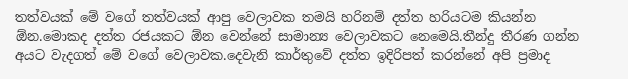තත්වයක් මේ වගේ තත්වයක් ආපු වෙලාවක තමයි හරිනම් දත්ත හරියටම කියන්න ඕන.මොකද දත්ත රජයකට ඕන වෙන්නේ සාමාන්‍ය වෙලාවකට නෙමෙයි.තීන්දු තීරණ ගන්න අයට වැදගත් මේ වගේ වෙලාවක.දෙවැනි කාර්තුවේ දත්ත ඉදිරිපත් කරන්නේ අපි ප්‍රමාද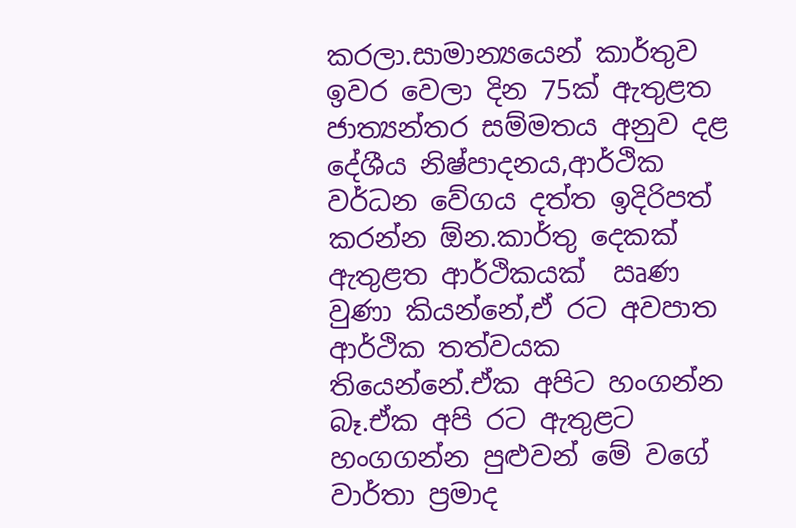කරලා.සාමාන්‍යයෙන් කාර්තුව ඉවර වෙලා දින 75ක් ඇතුළත ජාත්‍යන්තර සම්මතය අනුව දළ දේශීය නිෂ්පාදනය,ආර්ථික වර්ධන වේගය දත්ත ඉදිරිපත් කරන්න ඕන.කාර්තු දෙකක් ඇතුළත ආර්ථිකයක්  ඍණ වුණා කියන්නේ,ඒ රට අවපාත ආර්ථික තත්වයක තියෙන්නේ.ඒක අපිට හංගන්න බෑ.ඒක අපි රට ඇතුළට හංගගන්න පුළුවන් මේ වගේ වාර්තා ප්‍රමාද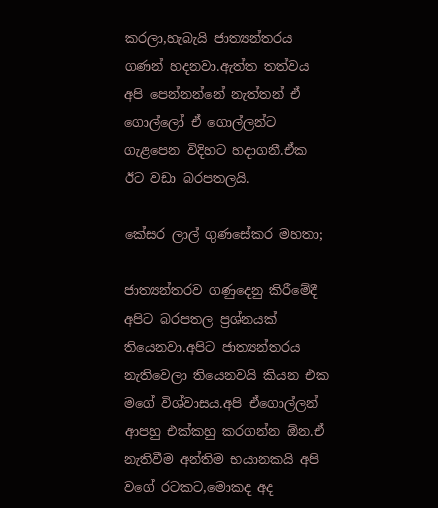කරලා,හැබැයි ජාත්‍යන්තරය ගණන් හදනවා.ඇත්ත තත්වය අපි පෙන්නන්නේ නැත්තන් ඒ ගොල්ලෝ ඒ ගොල්ලන්ට ගැළපෙන විදිහට හදාගනී.ඒක ඊට වඩා බරපතලයි.

කේසර ලාල් ගුණසේකර මහතා;

ජාත්‍යන්තරව ගණුදෙනු කිරීමේදී අපිට බරපතල ප්‍රශ්නයක් තියෙනවා.අපිට ජාත්‍යන්තරය නැතිවෙලා තියෙනවයි කියන එක මගේ විශ්වාසය.අපි ඒගොල්ලන් ආපහු එක්කහු කරගන්න ඕන.ඒ නැතිවීම අන්තිම භයානකයි අපි වගේ රටකට,මොකද අද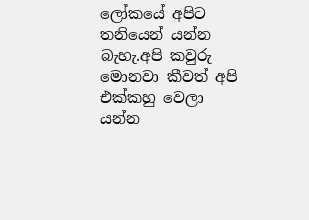ලෝකයේ අපිට තනියෙන් යන්න බැහැ.අපි කවුරු මොනවා කීවත් අපි එක්කහු වෙලා යන්න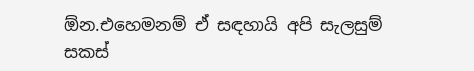ඕන.එහෙමනම් ඒ සඳහායි අපි සැලසුම් සකස්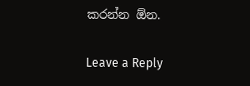කරන්න ඕන.

Leave a Reply